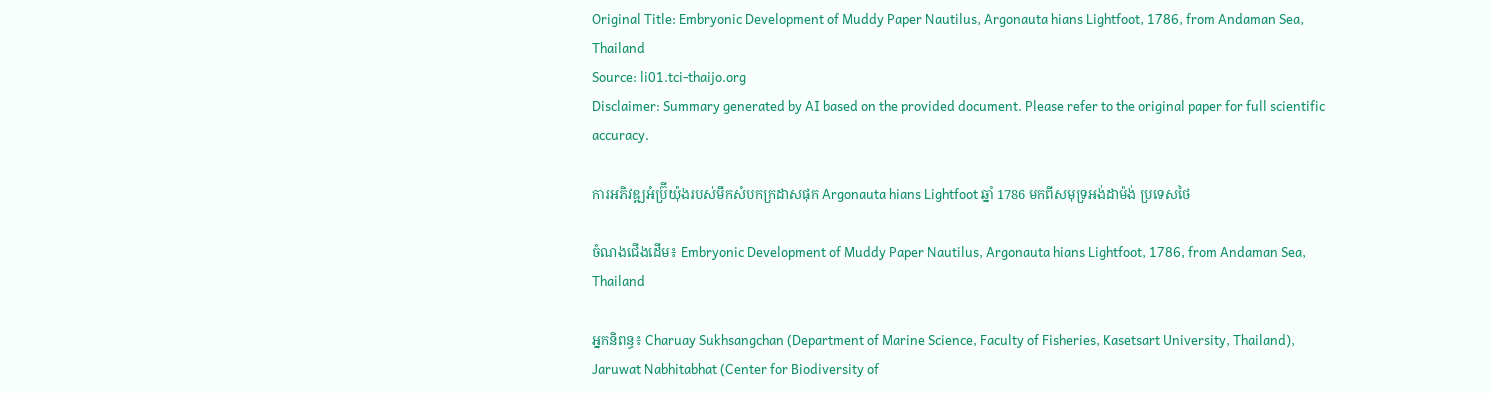Original Title: Embryonic Development of Muddy Paper Nautilus, Argonauta hians Lightfoot, 1786, from Andaman Sea, Thailand
Source: li01.tci-thaijo.org
Disclaimer: Summary generated by AI based on the provided document. Please refer to the original paper for full scientific accuracy.

ការអភិវឌ្ឍអំប្រ៊ីយ៉ុងរបស់មឹកសំបកក្រដាសផុក Argonauta hians Lightfoot ឆ្នាំ 1786 មកពីសមុទ្រអង់ដាម៉ង់ ប្រទេសថៃ

ចំណងជើងដើម៖ Embryonic Development of Muddy Paper Nautilus, Argonauta hians Lightfoot, 1786, from Andaman Sea, Thailand

អ្នកនិពន្ធ៖ Charuay Sukhsangchan (Department of Marine Science, Faculty of Fisheries, Kasetsart University, Thailand), Jaruwat Nabhitabhat (Center for Biodiversity of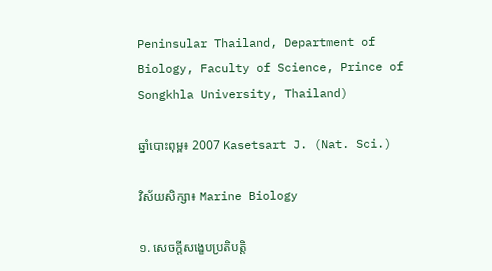Peninsular Thailand, Department of Biology, Faculty of Science, Prince of Songkhla University, Thailand)

ឆ្នាំបោះពុម្ព៖ 2007 Kasetsart J. (Nat. Sci.)

វិស័យសិក្សា៖ Marine Biology

១. សេចក្តីសង្ខេបប្រតិបត្តិ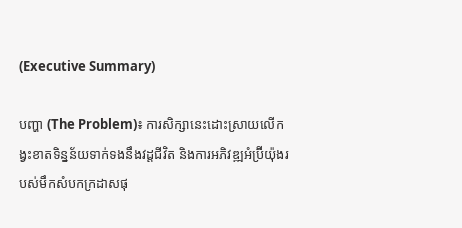(Executive Summary)

បញ្ហា (The Problem)៖ ការសិក្សានេះដោះស្រាយលើកង្វះខាតទិន្នន័យទាក់ទងនឹងវដ្តជីវិត និងការអភិវឌ្ឍអំប្រ៊ីយ៉ុងរបស់មឹកសំបកក្រដាសផុ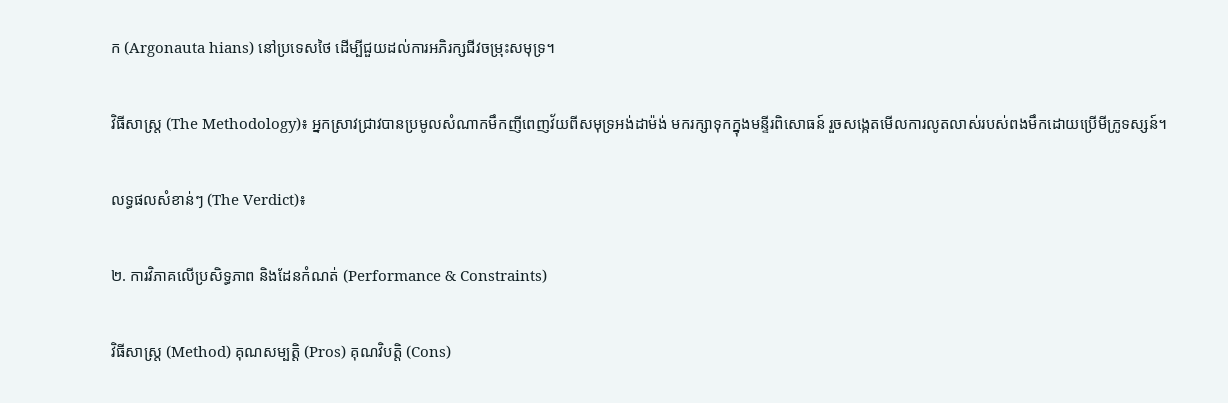ក (Argonauta hians) នៅប្រទេសថៃ ដើម្បីជួយដល់ការអភិរក្សជីវចម្រុះសមុទ្រ។

វិធីសាស្ត្រ (The Methodology)៖ អ្នកស្រាវជ្រាវបានប្រមូលសំណាកមឹកញីពេញវ័យពីសមុទ្រអង់ដាម៉ង់ មករក្សាទុកក្នុងមន្ទីរពិសោធន៍ រួចសង្កេតមើលការលូតលាស់របស់ពងមឹកដោយប្រើមីក្រូទស្សន៍។

លទ្ធផលសំខាន់ៗ (The Verdict)៖

២. ការវិភាគលើប្រសិទ្ធភាព និងដែនកំណត់ (Performance & Constraints)

វិធីសាស្ត្រ (Method) គុណសម្បត្តិ (Pros) គុណវិបត្តិ (Cons)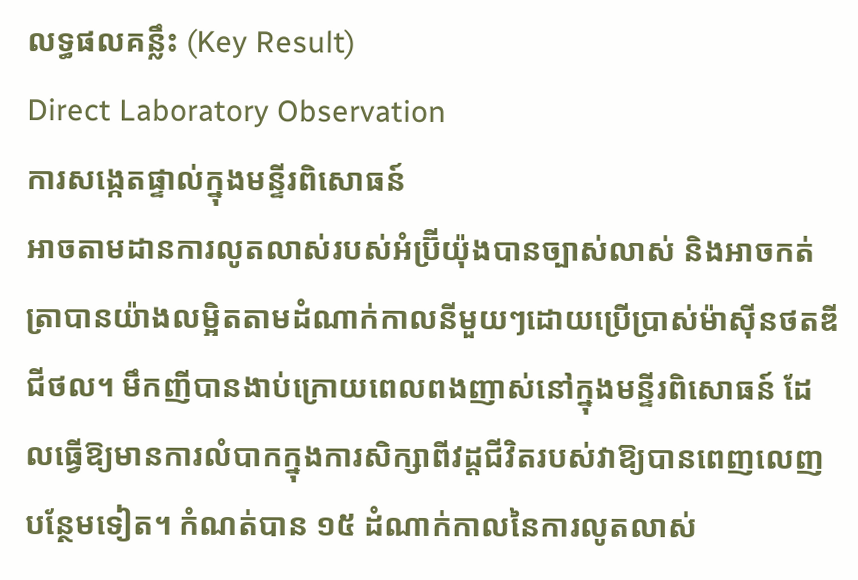លទ្ធផលគន្លឹះ (Key Result)
Direct Laboratory Observation
ការសង្កេតផ្ទាល់ក្នុងមន្ទីរពិសោធន៍
អាចតាមដានការលូតលាស់របស់អំប្រ៊ីយ៉ុងបានច្បាស់លាស់ និងអាចកត់ត្រាបានយ៉ាងលម្អិតតាមដំណាក់កាលនីមួយៗដោយប្រើប្រាស់ម៉ាស៊ីនថតឌីជីថល។ មឹកញីបានងាប់ក្រោយពេលពងញាស់នៅក្នុងមន្ទីរពិសោធន៍ ដែលធ្វើឱ្យមានការលំបាកក្នុងការសិក្សាពីវដ្តជីវិតរបស់វាឱ្យបានពេញលេញបន្ថែមទៀត។ កំណត់បាន ១៥ ដំណាក់កាលនៃការលូតលាស់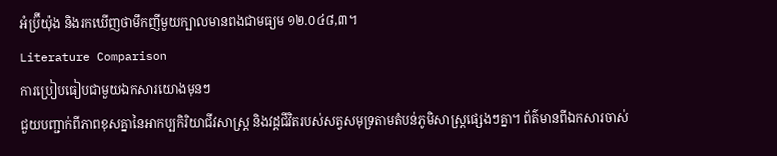អំប្រ៊ីយ៉ុង និងរកឃើញថាមឹកញីមួយក្បាលមានពងជាមធ្យម ១២.០៤៨,៣។
Literature Comparison
ការប្រៀបធៀបជាមួយឯកសារយោងមុនៗ
ជួយបញ្ជាក់ពីភាពខុសគ្នានៃអាកប្បកិរិយាជីវសាស្ត្រ និងវដ្តជីវិតរបស់សត្វសមុទ្រតាមតំបន់ភូមិសាស្ត្រផ្សេងៗគ្នា។ ព័ត៌មានពីឯកសារចាស់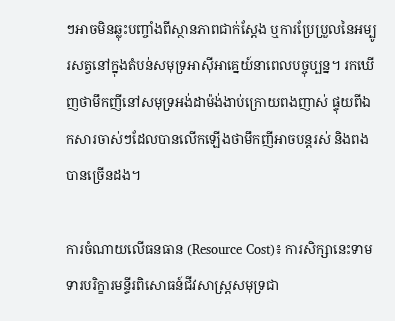ៗអាចមិនឆ្លុះបញ្ចាំងពីស្ថានភាពជាក់ស្តែង ឬការប្រែប្រួលនៃអម្បូរសត្វនៅក្នុងតំបន់សមុទ្រអាស៊ីអាគ្នេយ៍នាពេលបច្ចុប្បន្ន។ រកឃើញថាមឹកញីនៅសមុទ្រអង់ដាម៉ង់ងាប់ក្រោយពងញាស់ ផ្ទុយពីឯកសារចាស់ៗដែលបានលើកឡើងថាមឹកញីអាចបន្តរស់ និងពងបានច្រើនដង។

ការចំណាយលើធនធាន (Resource Cost)៖ ការសិក្សានេះទាមទារបរិក្ខារមន្ទីរពិសោធន៍ជីវសាស្ត្រសមុទ្រជា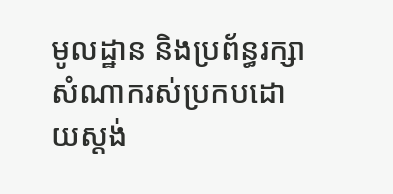មូលដ្ឋាន និងប្រព័ន្ធរក្សាសំណាករស់ប្រកបដោយស្តង់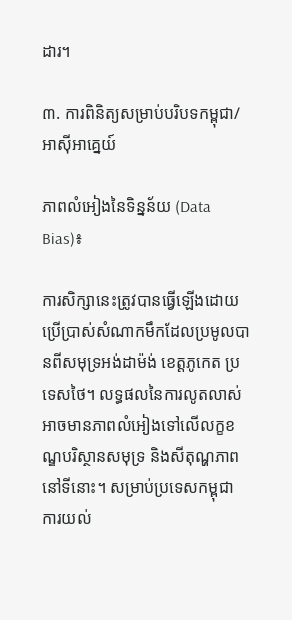ដារ។

៣. ការពិនិត្យសម្រាប់បរិបទកម្ពុជា/អាស៊ីអាគ្នេយ៍

ភាពលំអៀងនៃទិន្នន័យ (Data Bias)៖

ការសិក្សានេះត្រូវបានធ្វើឡើងដោយប្រើប្រាស់សំណាកមឹកដែលប្រមូលបានពីសមុទ្រអង់ដាម៉ង់ ខេត្តភូកេត ប្រទេសថៃ។ លទ្ធផលនៃការលូតលាស់អាចមានភាពលំអៀងទៅលើលក្ខខណ្ឌបរិស្ថានសមុទ្រ និងសីតុណ្ហភាពនៅទីនោះ។ សម្រាប់ប្រទេសកម្ពុជា ការយល់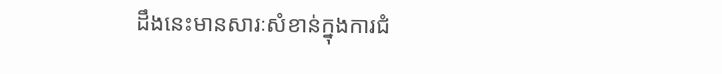ដឹងនេះមានសារៈសំខាន់ក្នុងការជំ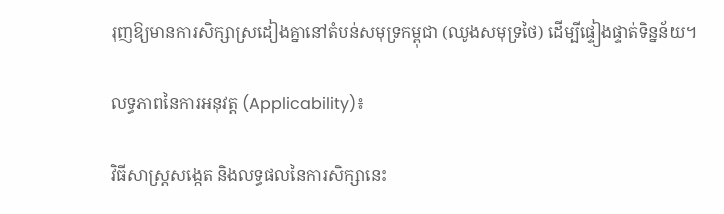រុញឱ្យមានការសិក្សាស្រដៀងគ្នានៅតំបន់សមុទ្រកម្ពុជា (ឈូងសមុទ្រថៃ) ដើម្បីផ្ទៀងផ្ទាត់ទិន្នន័យ។

លទ្ធភាពនៃការអនុវត្ត (Applicability)៖

វិធីសាស្ត្រសង្កេត និងលទ្ធផលនៃការសិក្សានេះ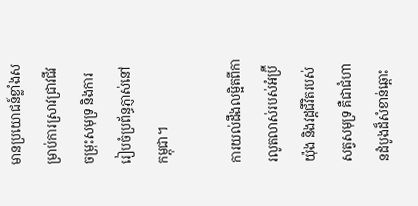មានប្រយោជន៍ខ្លាំងសម្រាប់ការស្រាវជ្រាវជីវចម្រុះសមុទ្រ និងការរៀបចំប្រព័ន្ធភ្ញាស់នៅកម្ពុជា។

ការយល់ដឹងលម្អិតពីការលូតលាស់របស់អំប្រ៊ីយ៉ុង និងវដ្តជីវិតរបស់សត្វសមុទ្រ គឺជាជំហានដំបូងដ៏សំខាន់ឆ្ពោះ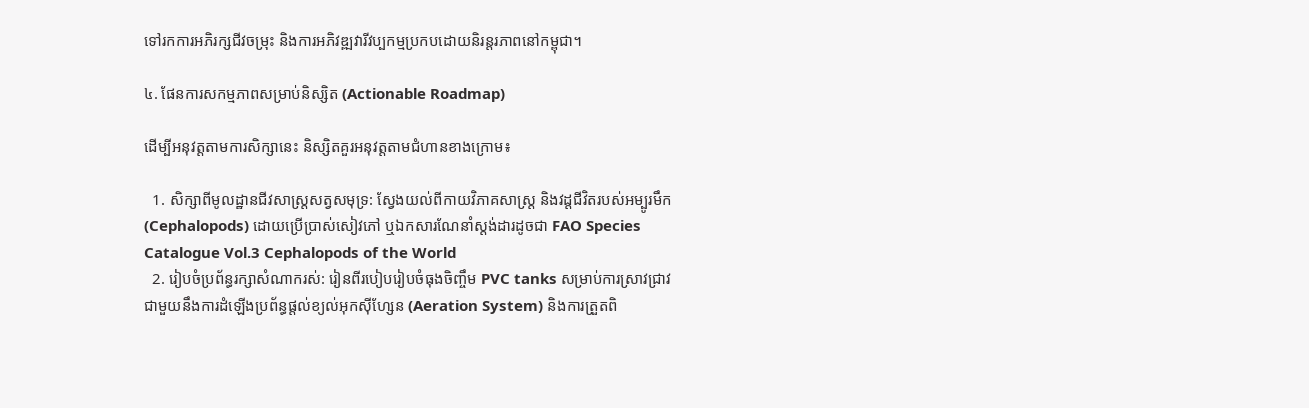ទៅរកការអភិរក្សជីវចម្រុះ និងការអភិវឌ្ឍវារីវប្បកម្មប្រកបដោយនិរន្តរភាពនៅកម្ពុជា។

៤. ផែនការសកម្មភាពសម្រាប់និស្សិត (Actionable Roadmap)

ដើម្បីអនុវត្តតាមការសិក្សានេះ និស្សិតគួរអនុវត្តតាមជំហានខាងក្រោម៖

  1. សិក្សាពីមូលដ្ឋានជីវសាស្ត្រសត្វសមុទ្រ: ស្វែងយល់ពីកាយវិភាគសាស្ត្រ និងវដ្តជីវិតរបស់អម្បូរមឹក (Cephalopods) ដោយប្រើប្រាស់សៀវភៅ ឬឯកសារណែនាំស្តង់ដារដូចជា FAO Species Catalogue Vol.3 Cephalopods of the World
  2. រៀបចំប្រព័ន្ធរក្សាសំណាករស់: រៀនពីរបៀបរៀបចំធុងចិញ្ចឹម PVC tanks សម្រាប់ការស្រាវជ្រាវ ជាមួយនឹងការដំឡើងប្រព័ន្ធផ្តល់ខ្យល់អុកស៊ីហ្សែន (Aeration System) និងការត្រួតពិ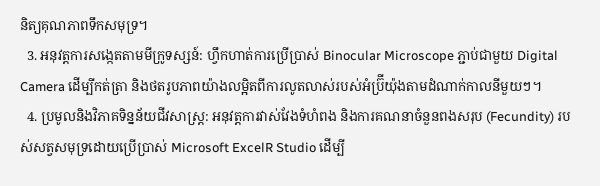និត្យគុណភាពទឹកសមុទ្រ។
  3. អនុវត្តការសង្កេតតាមមីក្រូទស្សន៍: ហ្វឹកហាត់ការប្រើប្រាស់ Binocular Microscope ភ្ជាប់ជាមួយ Digital Camera ដើម្បីកត់ត្រា និងថតរូបភាពយ៉ាងលម្អិតពីការលូតលាស់របស់អំប្រ៊ីយ៉ុងតាមដំណាក់កាលនីមួយៗ។
  4. ប្រមូលនិងវិភាគទិន្នន័យជីវសាស្ត្រ: អនុវត្តការវាស់វែងទំហំពង និងការគណនាចំនួនពងសរុប (Fecundity) របស់សត្វសមុទ្រដោយប្រើប្រាស់ Microsoft ExcelR Studio ដើម្បី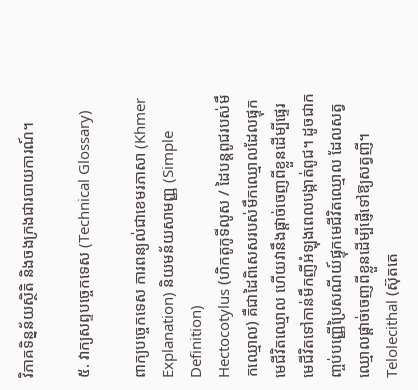វិភាគទិន្នន័យស្ថិតិ និងចងក្រងជារបាយការណ៍។

៥. វាក្យសព្ទបច្ចេកទេស (Technical Glossary)

ពាក្យបច្ចេកទេស ការពន្យល់ជាខេមរភាសា (Khmer Explanation) និយមន័យសាមញ្ញ (Simple Definition)
Hectocotylus (ហិកតូកូទីលូស / ដៃបន្តពូជរបស់មឹកឈ្មោល) គឺជាដៃពិសេសរបស់មឹកឈ្មោលដែលផ្ទុកមេជីវិតឈ្មោល ហើយវានឹងផ្តាច់ចេញពីខ្លួនដើម្បីផ្ទេរមេជីវិតទៅកាន់មឹកញីអំឡុងពេលបង្កាត់ពូជ។ ដូចជាកញ្ចប់បញ្ញើប្រៃសណីយ៍ផ្ទុកមេជីវិតឈ្មោល ដែលសត្វឈ្មោលផ្តាច់ចេញពីខ្លួនដើម្បីផ្ញើទៅឱ្យសត្វញី។
Telolecithal (ស៊ុតតេ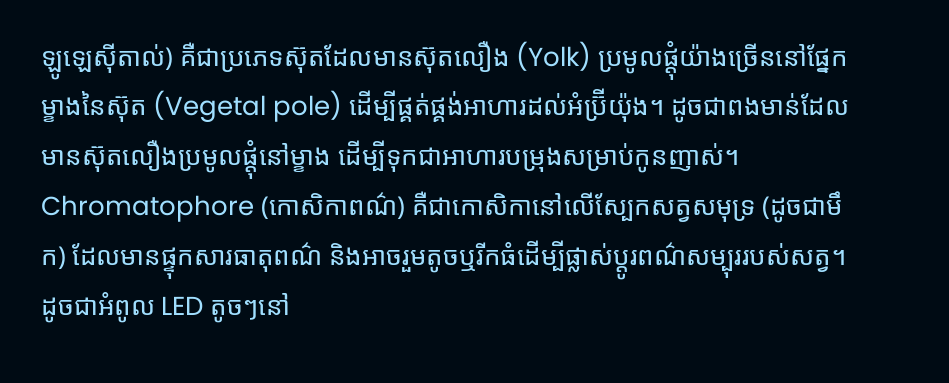ឡូឡេស៊ីតាល់) គឺជាប្រភេទស៊ុតដែលមានស៊ុតលឿង (Yolk) ប្រមូលផ្តុំយ៉ាងច្រើននៅផ្នែកម្ខាងនៃស៊ុត (Vegetal pole) ដើម្បីផ្គត់ផ្គង់អាហារដល់អំប្រ៊ីយ៉ុង។ ដូចជាពងមាន់ដែលមានស៊ុតលឿងប្រមូលផ្តុំនៅម្ខាង ដើម្បីទុកជាអាហារបម្រុងសម្រាប់កូនញាស់។
Chromatophore (កោសិកាពណ៌) គឺជាកោសិកានៅលើស្បែកសត្វសមុទ្រ (ដូចជាមឹក) ដែលមានផ្ទុកសារធាតុពណ៌ និងអាចរួមតូចឬរីកធំដើម្បីផ្លាស់ប្តូរពណ៌សម្បុររបស់សត្វ។ ដូចជាអំពូល LED តូចៗនៅ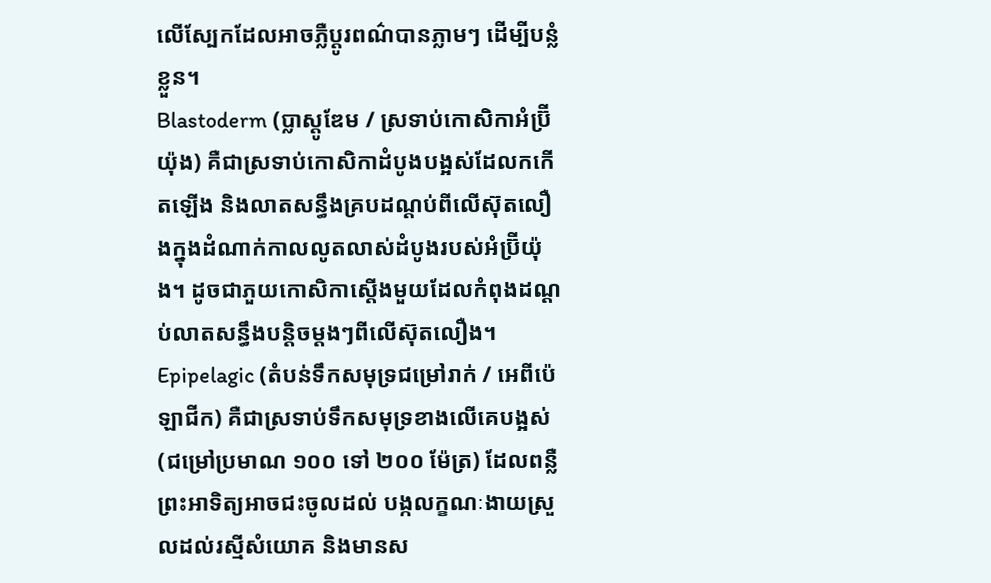លើស្បែកដែលអាចភ្លឺប្តូរពណ៌បានភ្លាមៗ ដើម្បីបន្លំខ្លួន។
Blastoderm (ប្លាស្តូឌែម / ស្រទាប់កោសិកាអំប្រ៊ីយ៉ុង) គឺជាស្រទាប់កោសិកាដំបូងបង្អស់ដែលកកើតឡើង និងលាតសន្ធឹងគ្របដណ្ដប់ពីលើស៊ុតលឿងក្នុងដំណាក់កាលលូតលាស់ដំបូងរបស់អំប្រ៊ីយ៉ុង។ ដូចជាភួយកោសិកាស្តើងមួយដែលកំពុងដណ្ដប់លាតសន្ធឹងបន្តិចម្ដងៗពីលើស៊ុតលឿង។
Epipelagic (តំបន់ទឹកសមុទ្រជម្រៅរាក់ / អេពីប៉េឡាជីក) គឺជាស្រទាប់ទឹកសមុទ្រខាងលើគេបង្អស់ (ជម្រៅប្រមាណ ១០០ ទៅ ២០០ ម៉ែត្រ) ដែលពន្លឺព្រះអាទិត្យអាចជះចូលដល់ បង្កលក្ខណៈងាយស្រួលដល់រស្មីសំយោគ និងមានស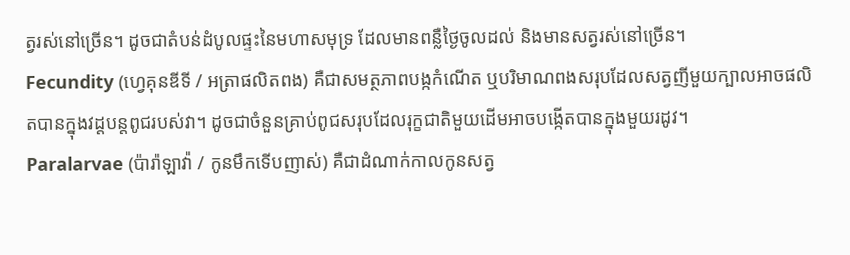ត្វរស់នៅច្រើន។ ដូចជាតំបន់ដំបូលផ្ទះនៃមហាសមុទ្រ ដែលមានពន្លឺថ្ងៃចូលដល់ និងមានសត្វរស់នៅច្រើន។
Fecundity (ហ្វេគុនឌីទី / អត្រាផលិតពង) គឺជាសមត្ថភាពបង្កកំណើត ឬបរិមាណពងសរុបដែលសត្វញីមួយក្បាលអាចផលិតបានក្នុងវដ្តបន្តពូជរបស់វា។ ដូចជាចំនួនគ្រាប់ពូជសរុបដែលរុក្ខជាតិមួយដើមអាចបង្កើតបានក្នុងមួយរដូវ។
Paralarvae (ប៉ារ៉ាឡាវ៉ា / កូនមឹកទើបញាស់) គឺជាដំណាក់កាលកូនសត្វ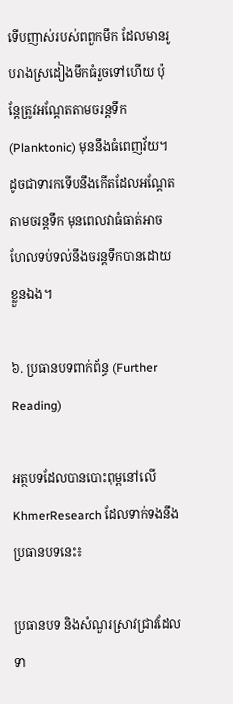ទើបញាស់របស់ពពួកមឹក ដែលមានរូបរាងស្រដៀងមឹកធំរួចទៅហើយ ប៉ុន្តែត្រូវអណ្តែតតាមចរន្តទឹក (Planktonic) មុននឹងធំពេញវ័យ។ ដូចជាទារកទើបនឹងកើតដែលអណ្តែតតាមចរន្តទឹក មុនពេលវាធំធាត់អាចហែលទប់ទល់នឹងចរន្តទឹកបានដោយខ្លួនឯង។

៦. ប្រធានបទពាក់ព័ន្ធ (Further Reading)

អត្ថបទដែលបានបោះពុម្ពនៅលើ KhmerResearch ដែលទាក់ទងនឹងប្រធានបទនេះ៖

ប្រធានបទ និងសំណួរស្រាវជ្រាវដែលទា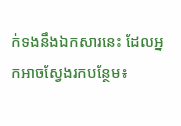ក់ទងនឹងឯកសារនេះ ដែលអ្នកអាចស្វែងរកបន្ថែម៖